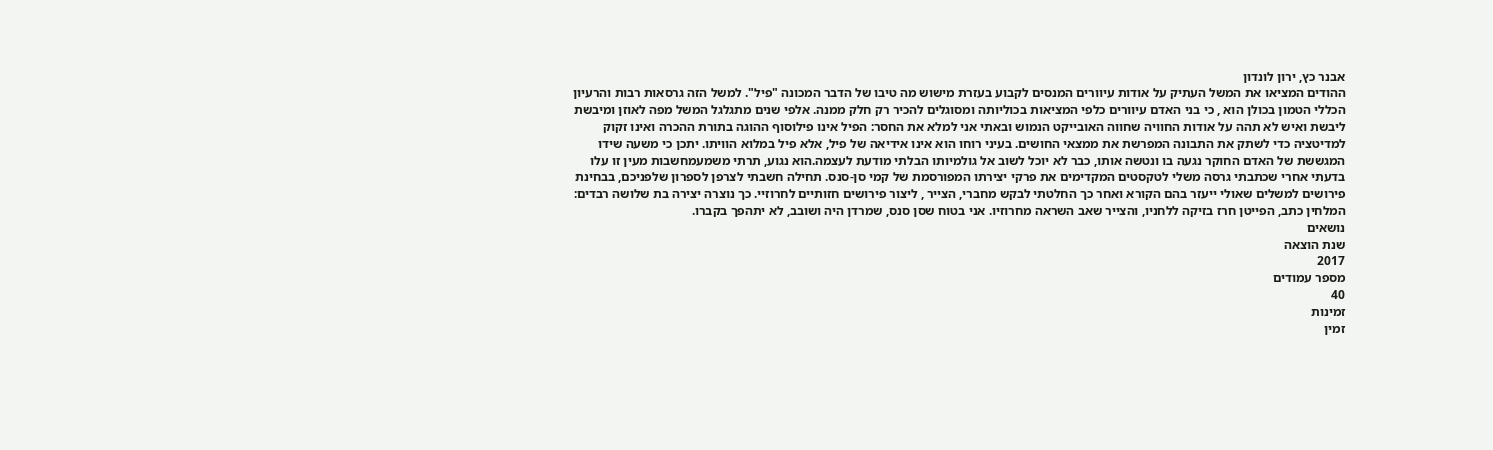אבנר כץ, ירון לונדון
ההודים המציאו את המשל העתיק על אודות עיוורים המנסים לקבוע בעזרת מישוש מה טיבו של הדבר המכונה "פיל". למשל הזה גרסאות רבות והרעיון הכללי הטמון בכולן הוא , כי בני האדם עיוורים כלפי המציאות בכוליותה ומסוגלים להכיר רק חלק ממנה. אלפי שנים מתגלגל המשל מפה לאוזן ומיבשת ליבשת ואיש לא תהה על אודות החוויה שחווה האובייקט הנמוש ובאתי אני למלא את החסר: הפיל אינו פילוסוף ההוגה בתורת ההכרה ואינו זקוק למדיטציה כדי לשתק את התבונה המפרשת את ממצאי החושים. בעיני רוחו הוא אינו אידיאה של פיל, אלא פיל במלוא הוויתו. יתכן כי משעה שידו המגששת של האדם החוקר נגעה בו ונטשה אותו, כבר לא יוכל לשוב אל גולמיותו הבלתי מודעת לעצמה.הוא נגוע, תרתי משמעמחשבות מעין זו עלו בדעתי אחרי שכתבתי גרסה משלי לטקסטים המקדימים את פרקי יצירתו המפורסמת של קמי סן-סנס. תחילה חשבתי לצרפן לספרון שלפניכם, בבחינת פירושים למשלים שאולי ייעזר בהם הקורא ואחר כך החלטתי לבקש מחברי, הצייר , ליצור פירושים חזותיים לחרוזיי. כך נוצרה יצירה בת שלושה רבדים: המלחין כתב, הפייטן חרז בזיקה ללחניו, והצייר שאב השראה מחרוזיו. אני בטוח שסן סנס, שמרדן היה ושובב, לא יתהפך בקברו.
נושאים
שנת הוצאה
2017
מספר עמודים
40
זמינות
זמין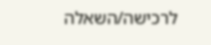לרכישה/השאלה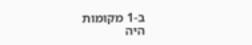ב-1 מקומות
היה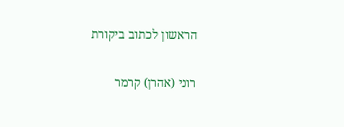הראשון לכתוב ביקורת

רוני (אהרן) קרמר